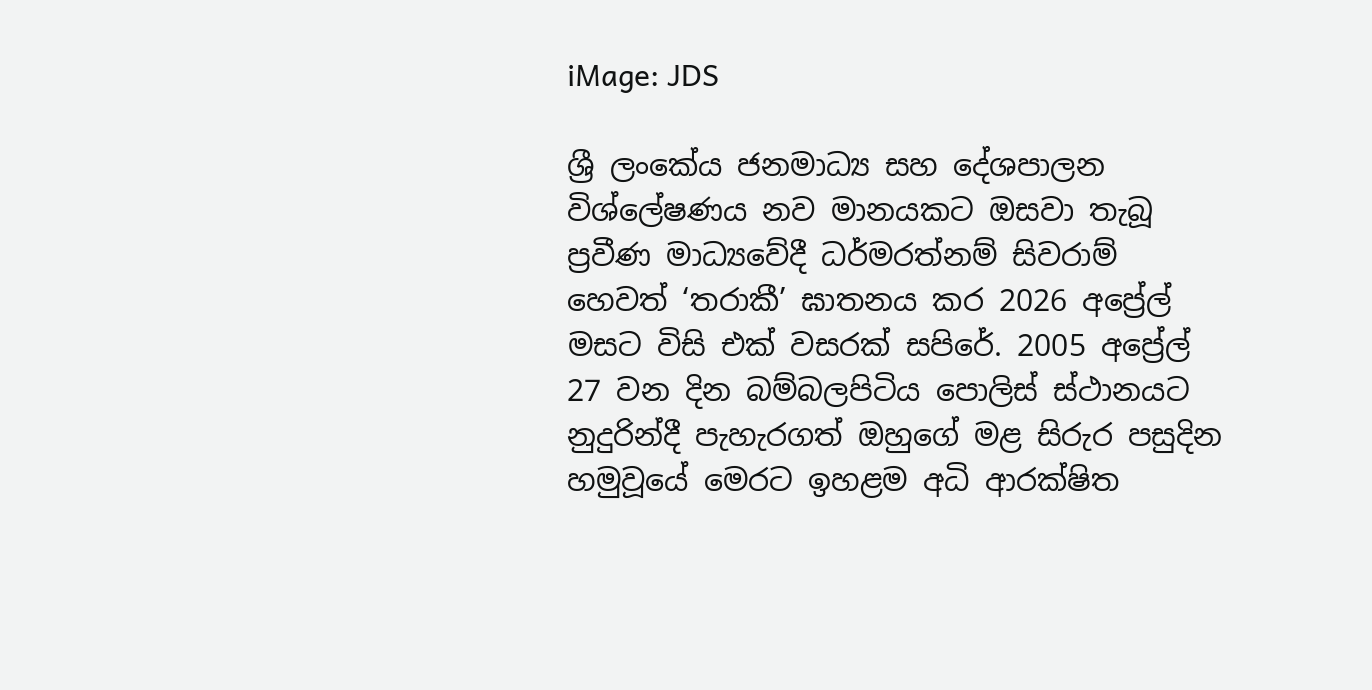iMage: JDS

ශ්‍රී ලංකේය ජනමාධ්‍ය සහ දේශපාලන විශ්ලේෂණය නව මානයකට ඔසවා තැබූ ප්‍රවීණ මාධ්‍යවේදී ධර්මරත්නම් සිවරාම් හෙවත් ‘තරාකී’ ඝාතනය කර 2026 අප්‍රේල් මසට විසි එක් වසරක් සපිරේ. 2005 අප්‍රේල් 27 වන දින බම්බලපිටිය පොලිස් ස්ථානයට නුදුරින්දී පැහැරගත් ඔහුගේ මළ සිරුර පසුදින හමුවූයේ මෙරට ඉහළම අධි ආරක්ෂිත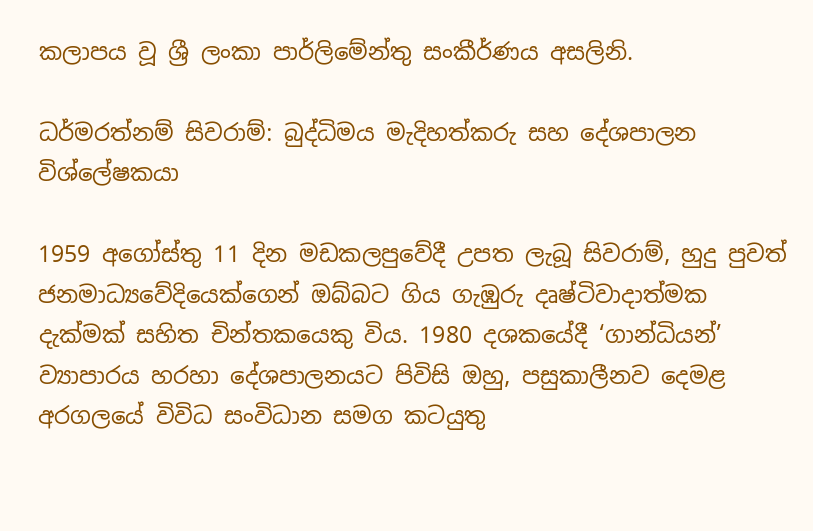කලාපය වූ ශ්‍රී ලංකා පාර්ලිමේන්තු සංකීර්ණය අසලිනි.

ධර්මරත්නම් සිවරාම්: බුද්ධිමය මැදිහත්කරු සහ දේශපාලන විශ්ලේෂකයා

1959 අගෝස්තු 11 දින මඩකලපුවේදී උපත ලැබූ සිවරාම්, හුදු පුවත් ජනමාධ්‍යවේදියෙක්ගෙන් ඔබ්බට ගිය ගැඹුරු දෘෂ්ටිවාදාත්මක දැක්මක් සහිත චින්තකයෙකු විය. 1980 දශකයේදී ‘ගාන්ධියන්’ ව්‍යාපාරය හරහා දේශපාලනයට පිවිසි ඔහු, පසුකාලීනව දෙමළ අරගලයේ විවිධ සංවිධාන සමග කටයුතු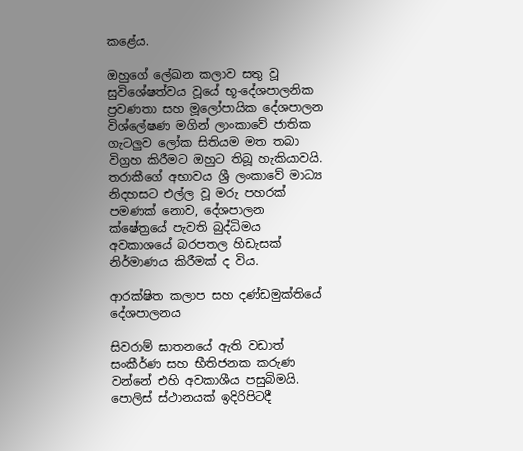කළේය.

ඔහුගේ ලේඛන කලාව සතු වූ සුවිශේෂත්වය වූයේ භූ-දේශපාලනික ප්‍රවණතා සහ මූලෝපායික දේශපාලන විශ්ලේෂණ මගින් ලාංකාවේ ජාතික ගැටලුව ලෝක සිතියම මත තබා විග්‍රහ කිරීමට ඔහුට තිබූ හැකියාවයි. තරාකීගේ අභාවය ශ්‍රී ලංකාවේ මාධ්‍ය නිදහසට එල්ල වූ මරු පහරක් පමණක් නොව, දේශපාලන ක්ෂේත්‍රයේ පැවති බුද්ධිමය අවකාශයේ බරපතල හිඩැසක් නිර්මාණය කිරීමක් ද විය.

ආරක්ෂිත කලාප සහ දණ්ඩමුක්තියේ දේශපාලනය

සිවරාම් ඝාතනයේ ඇති වඩාත් සංකීර්ණ සහ භීතිජනක කරුණ වන්නේ එහි අවකාශීය පසුබිමයි. පොලිස් ස්ථානයක් ඉදිරිපිටදී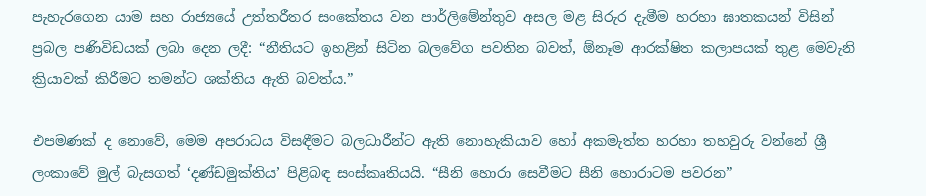පැහැරගෙන යාම සහ රාජ්‍යයේ උත්තරීතර සංකේතය වන පාර්ලිමේන්තුව අසල මළ සිරුර දැමීම හරහා ඝාතකයන් විසින් ප්‍රබල පණිවිඩයක් ලබා දෙන ලදී: “නීතියට ඉහළින් සිටින බලවේග පවතින බවත්, ඕනෑම ආරක්ෂිත කලාපයක් තුළ මෙවැනි ක්‍රියාවක් කිරීමට තමන්ට ශක්තිය ඇති බවත්ය.”

එපමණක් ද නොවේ, මෙම අපරාධය විසඳීමට බලධාරීන්ට ඇති නොහැකියාව හෝ අකමැත්ත හරහා තහවුරු වන්නේ ශ්‍රී ලංකාවේ මුල් බැසගත් ‘දණ්ඩමුක්තිය’ පිළිබඳ සංස්කෘතියයි. “සීනි හොරා සෙවීමට සීනි හොරාටම පවරන”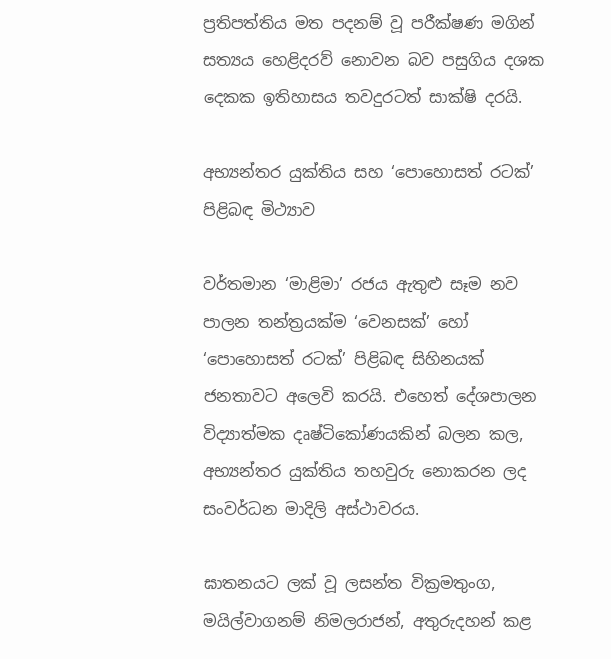ප්‍රතිපත්තිය මත පදනම් වූ පරීක්ෂණ මගින් සත්‍යය හෙළිදරව් නොවන බව පසුගිය දශක දෙකක ඉතිහාසය තවදුරටත් සාක්ෂි දරයි.

අභ්‍යන්තර යුක්තිය සහ ‘පොහොසත් රටක්’ පිළිබඳ මිථ්‍යාව

වර්තමාන ‘මාළිමා’ රජය ඇතුළු සෑම නව පාලන තන්ත්‍රයක්ම ‘වෙනසක්’ හෝ ‘පොහොසත් රටක්’ පිළිබඳ සිහිනයක් ජනතාවට අලෙවි කරයි. එහෙත් දේශපාලන විද්‍යාත්මක දෘෂ්ටිකෝණයකින් බලන කල, අභ්‍යන්තර යුක්තිය තහවුරු නොකරන ලද සංවර්ධන මාදිලි අස්ථාවරය.

ඝාතනයට ලක් වූ ලසන්ත වික්‍රමතුංග, මයිල්වාගනම් නිමලරාජන්, අතුරුදහන් කළ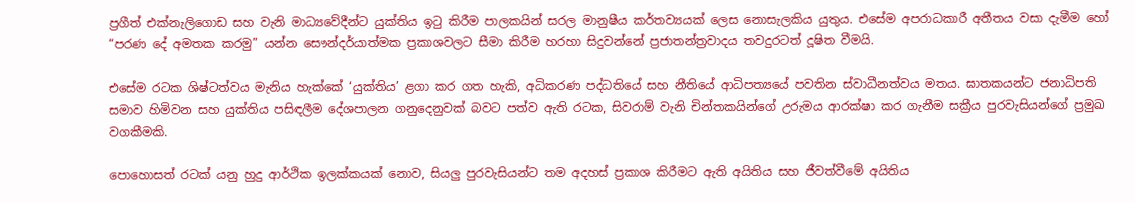ප්‍රගීත් එක්නැලිගොඩ සහ වැනි මාධ්‍යවේදීන්ට යුක්තිය ඉටු කිරීම පාලකයින් සරල මානුෂීය කර්තව්‍යයක් ලෙස නොසැලකිය යුතුය. එසේම අපරාධකාරී අතීතය වසා දැමීම හෝ “පරණ දේ අමතක කරමු” යන්න සෞන්දර්යාත්මක ප්‍රකාශවලට සීමා කිරීම හරහා සිදුවන්නේ ප්‍රජාතන්ත්‍රවාදය තවදුරටත් දූෂිත වීමයි.

එසේම රටක ශිෂ්ටත්වය මැනිය හැක්කේ ‘යුක්තිය’ ළගා කර ගත හැකි, අධිකරණ පද්ධතියේ සහ නීතියේ ආධිපත්‍යයේ පවතින ස්වාධීනත්වය මතය. ඝාතකයන්ට ජනාධිපති සමාව හිමිවන සහ යුක්තිය පසිඳලීම දේශපාලන ගනුදෙනුවක් බවට පත්ව ඇති රටක, සිවරාම් වැනි චින්තකයින්ගේ උරුමය ආරක්ෂා කර ගැනීම සක්‍රීය පුරවැසියන්ගේ ප්‍රමුඛ වගකීමකි.

පොහොසත් රටක් යනු හුදු ආර්ථික ඉලක්කයක් නොව, සියලු පුරවැසියන්ට තම අදහස් ප්‍රකාශ කිරීමට ඇති අයිතිය සහ ජීවත්වීමේ අයිතිය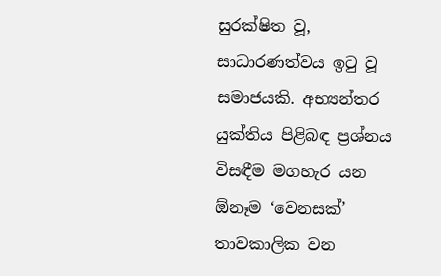සුරක්ෂිත වූ, සාධාරණත්වය ඉටු වූ සමාජයකි. අභ්‍යන්තර යුක්තිය පිළිබඳ ප්‍රශ්නය විසඳීම මගහැර යන ඕනෑම ‘වෙනසක්’ තාවකාලික වන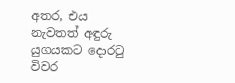අතර, එය නැවතත් අඳුරු යුගයකට දොරටු විවර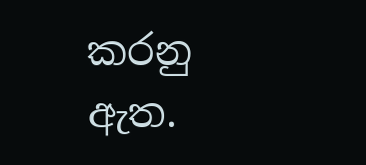කරනු ඇත.